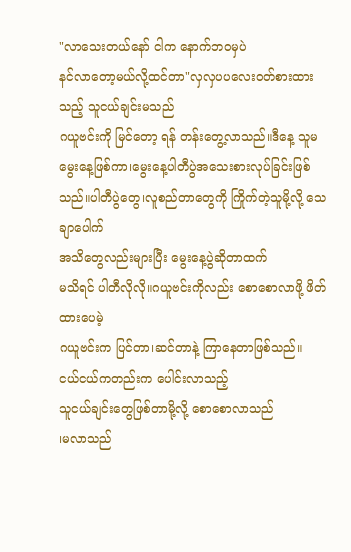"လာသေးတယ်နော် ငါက နောက်ဘ၀မှပဲ
နင်လာတော့မယ်လို့ထင်တာ"လှလှပပလေး၀တ်စားထားသည့် သူငယ်ချင်းမသည်
ဂယူဗင်းကို မြင်တော့ ရန် တန်းတွေ့လာသည်။ဒီနေ့ သူမ မွေးနေ့ဖြစ်ကာ၊မွေးနေ့ပါတီပွဲအသေးစားလုပ်ခြင်းဖြစ်သည်။ပါတီပွဲတွေ၊လူစည်တာတွေကို ကြိုက်တဲ့သူမို့လို့ သေချာပေါက်
အသိတွေလည်းများပြီး မွေးနေ့ပွဲဆိုတာထက်
မသိရင် ပါတီလိုလို။ဂယူဗင်းကိုလည်း စောစောလာဖို့ ဖိတ်ထားပေမဲ့
ဂယူဗင်းက ပြင်တာ၊ဆင်တာနဲ့ ကြာနေတာဖြစ်သည်။
ငယ်ငယ်ကတည်းက ပေါင်းလာသည့်
သူငယ်ချင်းတွေဖြစ်တာမို့လို့ စောစောလာသည်
၊မလာသည်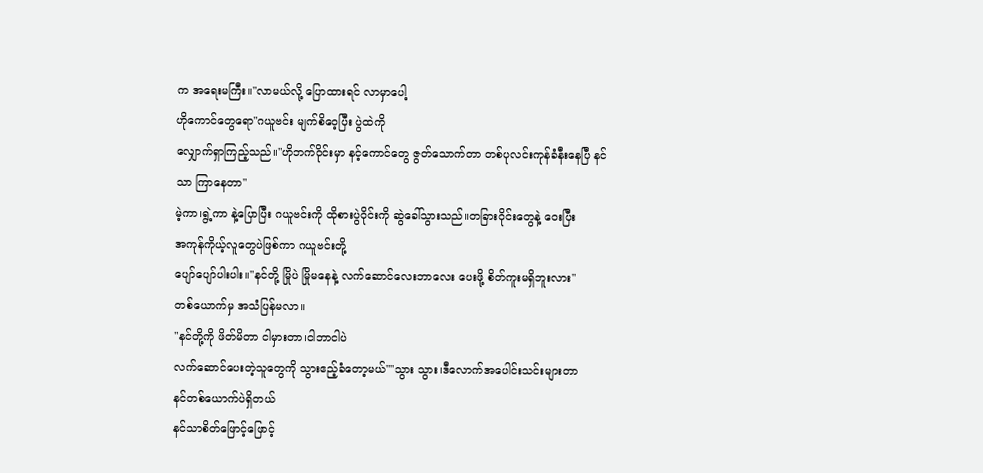က အရေးမကြီး။"လာမယ်လို့ ပြောထားရင် လာမှာပေါ့
ဟိုကောင်တွေရော"ဂယူဗင်း မျက်စိဝေ့ပြီး ပွဲထဲကို
လျှောက်ရှာကြည့်သည်။"ဟိုဘက်ဝိုင်းမှာ နင့်ကောင်တွေ ဇွတ်သောက်တာ တစ်ပုလင်းကုန်ခံနီးနေပြီ နင်သာ ကြာနေတာ"
မဲ့ကာ၊ရွဲ့ကာ နဲ့ပြောပြီး ဂယူဗင်းကို ထိုစားပွဲဝိုင်းကို ဆွဲခေါ်သွားသည်။တခြားဝိုင်းတွေနဲ့ ဝေးပြီး
အကုန်ကိုယ့်လူတွေပဲဖြစ်ကာ ဂယူဗင်းတို့
ပျော်ပျော်ပါးပါး။"နင်တို့ မြိုပဲ မြိုမနေနဲ့ လက်ဆောင်လေးဘာလေး ပေးဖို့ စိတ်ကူးမရှိဘူးလား"
တစ်ယောက်မှ အသံပြန်မလာ။
"နင်တို့ကို ဖိတ်မိတာ ငါမှားတာ၊ငါဘာငါပဲ
လက်ဆောင်ပေးတဲ့သူတွေကို သွားဧည့်ခံတော့မယ်""သွား သွား၊ဒီလောက်အပေါင်းသင်းများတာ
နင်တစ်ယောက်ပဲရှိတယ်
နင်သာစိတ်ဖြောင့်ဖြောင့်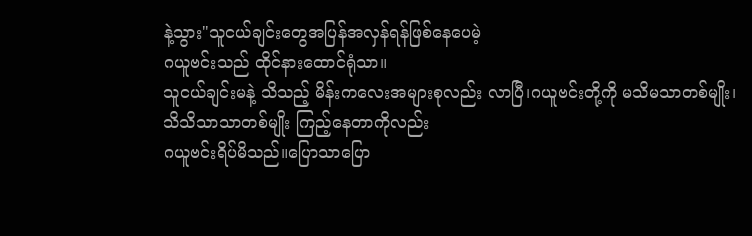နဲ့သွား"သူငယ်ချင်းတွေအပြန်အလှန်ရန်ဖြစ်နေပေမဲ့
ဂယူဗင်းသည် ထိုင်နားထောင်ရုံသာ။
သူငယ်ချင်းမနဲ့ သိသည့် မိန်းကလေးအများစုလည်း လာပြီ၊ဂယူဗင်းတို့ကို မသိမသာတစ်မျိုး၊
သိသိသာသာတစ်မျိုး ကြည့်နေတာကိုလည်း
ဂယူဗင်းရိပ်မိသည်။ပြောသာပြော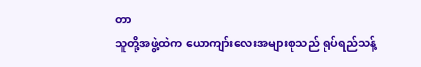တာ
သူတို့အဖွဲ့ထဲက ယောကျာ်းလေးအများစုသည် ရုပ်ရည်သန့်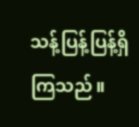သန့်ပြန့်ပြန့်ရှိကြသည်။